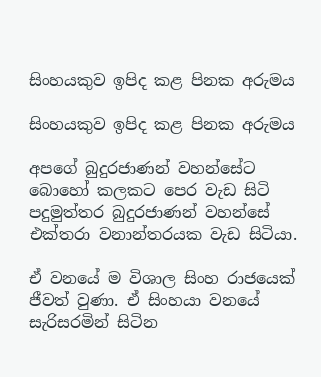සිංහයකුව ඉපිද කළ පිනක අරුමය

සිංහයකුව ඉපිද කළ පිනක අරුමය

අපගේ බුදුරජාණන් වහන්සේට බොහෝ කලකට පෙර වැඩ සිටි පදුමුත්තර බුදුරජාණන් වහන්සේ එක්තරා වනාන්තරයක වැඩ සිටියා.

ඒ වනයේ ම විශාල සිංහ රාජයෙක් ජීවත් වුණා. ඒ සිංහයා වනයේ සැරිසරමින් සිටින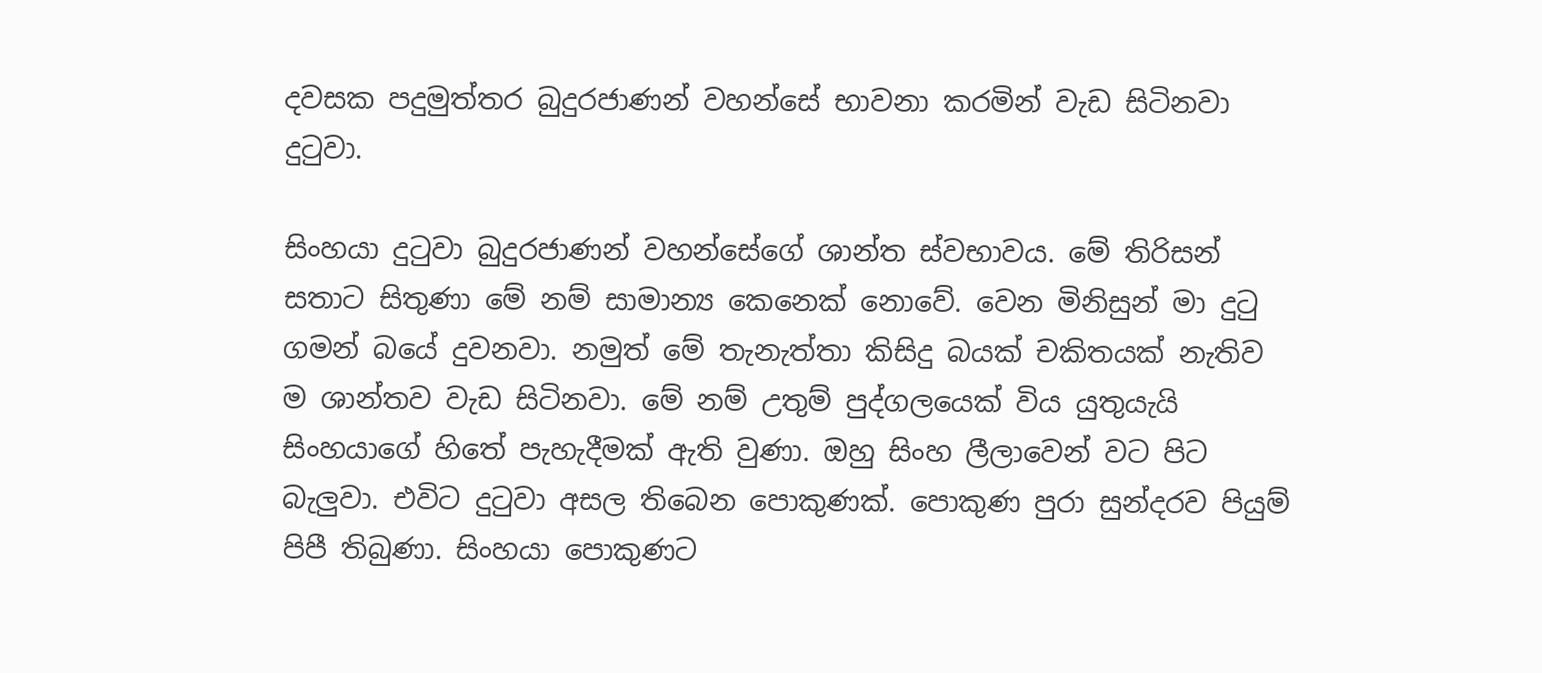දවසක පදුමුත්තර බුදුරජාණන් වහන්සේ භාවනා කරමින් වැඩ සිටිනවා දුටුවා.

සිංහයා දුටුවා බුදුරජාණන් වහන්සේගේ ශාන්ත ස්වභාවය. මේ තිරිසන් සතාට සිතුණා මේ නම් සාමාන්‍ය කෙනෙක් නොවේ. වෙන මිනිසුන් මා දුටු ගමන් බයේ දුවනවා. නමුත් මේ තැනැත්තා කිසිදු බයක් චකිතයක් නැතිව ම ශාන්තව වැඩ සිටිනවා. මේ නම් උතුම් පුද්ගලයෙක් විය යුතුයැයි සිංහයාගේ හිතේ පැහැදීමක් ඇති වුණා. ඔහු සිංහ ලීලාවෙන් වට පිට බැලුවා. එවිට දුටුවා අසල තිබෙන පොකුණක්. පොකුණ පුරා සුන්දරව පියුම් පිපී තිබුණා. සිංහයා පොකුණට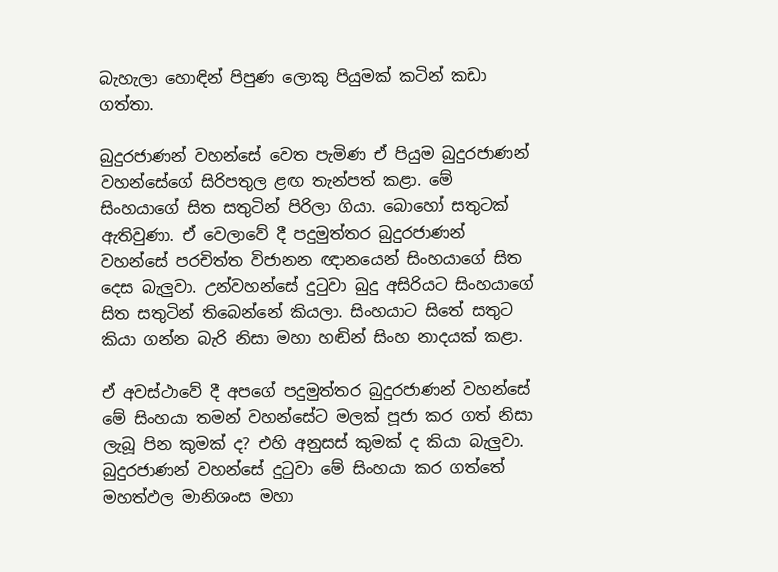බැහැලා හොඳින් පිපුණ ලොකු පියුමක් කටින් කඩා ගත්තා.

බුදුරජාණන් වහන්සේ වෙත පැමිණ ඒ පියුම බුදුරජාණන් වහන්සේගේ සිරිපතුල ළඟ තැන්පත් කළා. මේ සිංහයාගේ සිත සතුටින් පිරිලා ගියා. බොහෝ සතුටක් ඇතිවුණා. ඒ වෙලාවේ දී පදුමුත්තර බුදුරජාණන් වහන්සේ පරචිත්ත විජානන ඥානයෙන් සිංහයාගේ සිත දෙස බැලුවා. උන්වහන්සේ දුටුවා බුදු අසිරියට සිංහයාගේ සිත සතුටින් තිබෙන්නේ කියලා. සිංහයාට සිතේ සතුට කියා ගන්න බැරි නිසා මහා හඬින් සිංහ නාදයක් කළා.

ඒ අවස්ථාවේ දී අපගේ පදුමුත්තර බුදුරජාණන් වහන්සේ මේ සිංහයා තමන් වහන්සේට මලක් පූජා කර ගත් නිසා ලැබූ පින කුමක් ද? එහි අනුසස් කුමක් ද කියා බැලුවා. බුදුරජාණන් වහන්සේ දුටුවා මේ සිංහයා කර ගත්තේ මහත්ඵල මානිශංස මහා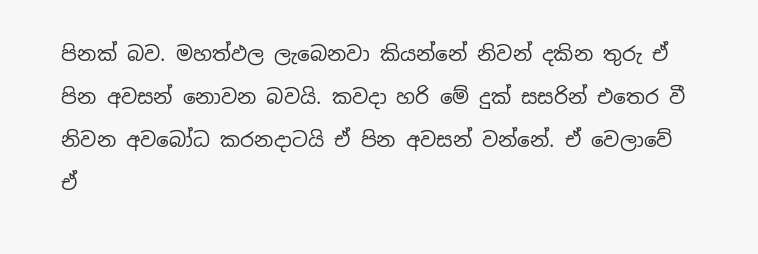පිනක් බව. මහත්ඵල ලැබෙනවා කියන්නේ නිවන් දකින තුරු ඒ පින අවසන් නොවන බවයි. කවදා හරි මේ දුක් සසරින් එතෙර වී නිවන අවබෝධ කරනදාටයි ඒ පින අවසන් වන්නේ. ඒ වෙලාවේ ඒ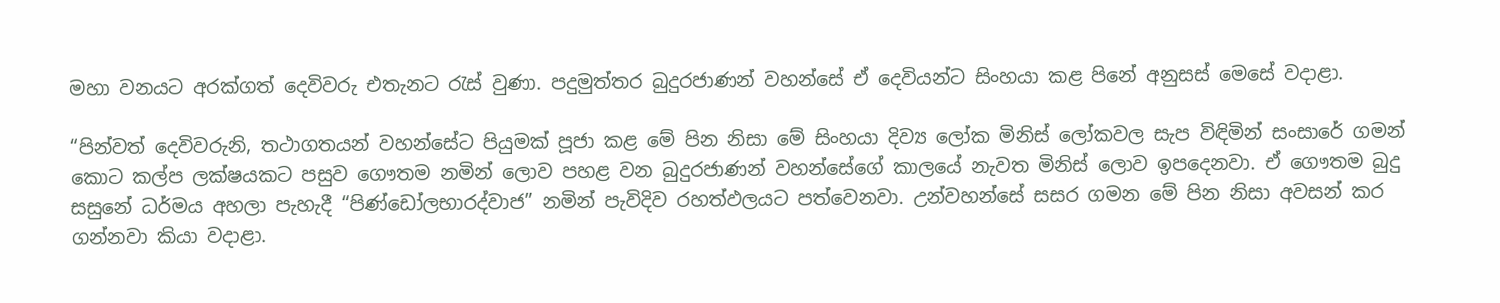මහා වනයට අරක්ගත් දෙවිවරු එතැනට රැස් වුණා. පදුමුත්තර බුදුරජාණන් වහන්සේ ඒ දෙවියන්ට සිංහයා කළ පිනේ අනුසස් මෙසේ වදාළා.

“පින්වත් දෙවිවරුනි, තථාගතයන් වහන්සේට පියුමක් පූජා කළ මේ පින නිසා මේ සිංහයා දිව්‍ය ලෝක මිනිස් ලෝකවල සැප විඳිමින් සංසාරේ ගමන් කොට කල්ප ලක්ෂයකට පසුව ගෞතම නමින් ලොව පහළ වන බුදුරජාණන් වහන්සේගේ කාලයේ නැවත මිනිස් ලොව ඉපදෙනවා. ඒ ගෞතම බුදු සසුනේ ධර්මය අහලා පැහැදී “පිණ්ඩෝලභාරද්වාජ” නමින් පැවිදිව රහත්ඵලයට පත්වෙනවා. උන්වහන්සේ සසර ගමන මේ පින නිසා අවසන් කර ගන්නවා කියා වදාළා.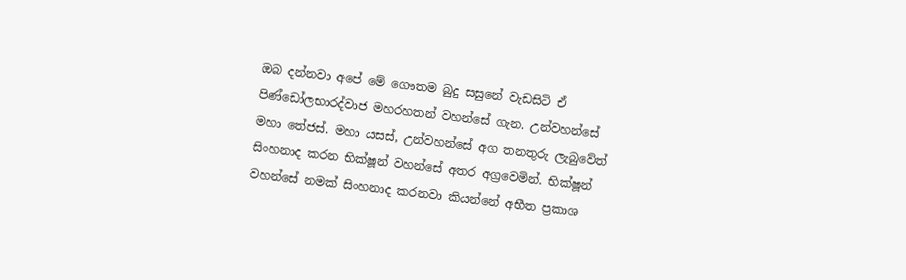ඔබ දන්නවා අපේ මේ ගෞතම බුදු සසුනේ වැඩසිටි ඒ පිණ්ඩෝලභාරද්වාජ මහරහතන් වහන්සේ ගැන. උන්වහන්සේ මහා තේජස්. මහා යසස්, උන්වහන්සේ අග තනතුරු ලැබුවේත් සිංහනාද කරන භික්ෂූන් වහන්සේ අතර අග්‍රවෙමින්. භික්ෂූන් වහන්සේ නමක් සිංහනාද කරනවා කියන්නේ අභීත ප්‍රකාශ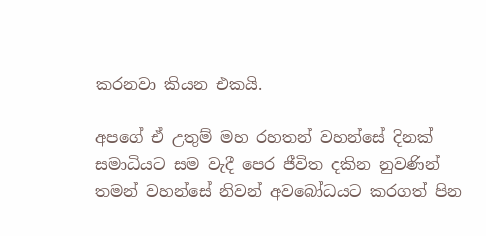කරනවා කියන එකයි.

අපගේ ඒ උතුම් මහ රහතන් වහන්සේ දිනක් සමාධියට සම වැදී පෙර ජීවිත දකින නුවණින් තමන් වහන්සේ නිවන් අවබෝධයට කරගත් පින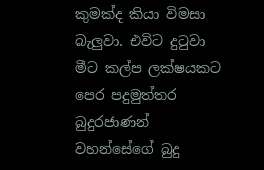කුමක්ද කියා විමසා බැලුවා. එවිට දුටුවා මීට කල්ප ලක්ෂයකට පෙර පදුමුත්තර බුදුරජාණන් වහන්සේගේ බුදු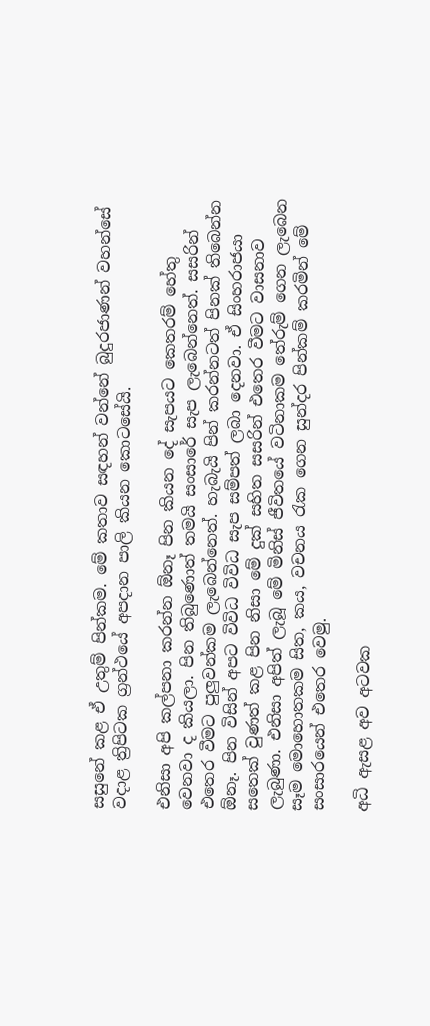සසුනේ කළ ඒ උතුම් පින්කම. මේ කතාව සඳහන් වන්නේ බුදුරජාණන් වහන්සේ වදාළ ත්‍රිපිටක ග්‍රන්ථයේ අපදාන පාලි කියන කොටසේයි.

එනිසා අපි කල්පනා කරන්න ඕනෑ පින කියන දේ සැපයට කෙතරම් හේතු වෙනවා ද කියලා. පින තිබුණොත් තමයි සංසාරේ සැප ලැබෙන්නෙත්. සසරින් එතෙර වීමට පුලුවන්කම ලැබෙන්නෙත්. හැබැයි පින් කරන්නටත් පිනක් තිබෙන්න ඕනෑ. පින විසින් අපට විවිධ විවිධ සැප සම්පත් ලබා දෙනවා. ඒ සිංහරාජයා සතෙක් වුණත් කළ පින නිසා මේ දුක් සහිත සසරින් එතෙර වීමට වාසනාව ලැබුණා. එනිසා අපිත් ලැබූ මේ මිනිස් ජීවිතයේ වටිනාකම තේරුම් ගෙන ලැබෙන සෑම මොහොතකම සිත, කය, වචනය රැක ගෙන සුන්දර පින්කම් කරමින් මේ සංසාරයෙන් එතෙර වෙමු.

අධි ඇසළ අව අටවක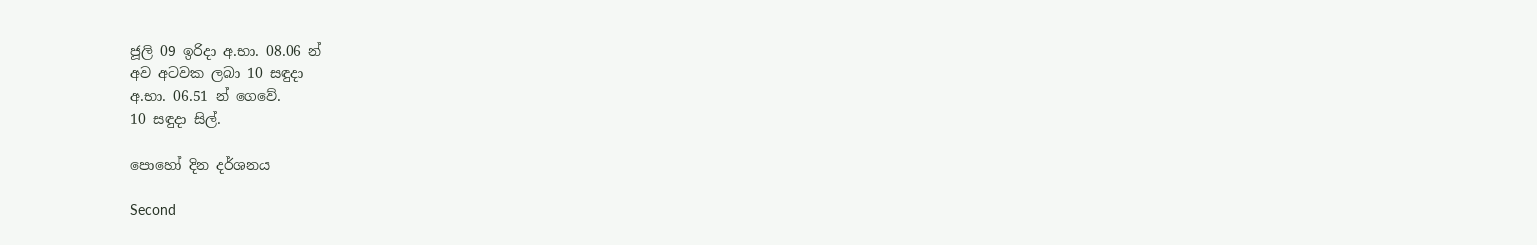ජූලි 09 ඉරිදා අ.භා. 08.06 න්
අව අටවක ලබා 10 සඳුදා
අ.භා. 06.51 න් ගෙවේ.
10 සඳුදා සිල්.

පොහෝ දින දර්ශනය

Second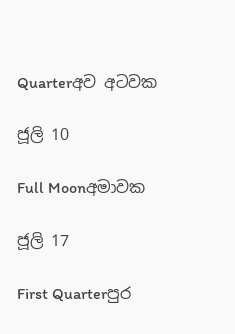Quarterඅව අටවක

ජූලි 10

Full Moonඅමාවක

ජූලි 17

First Quarterපුර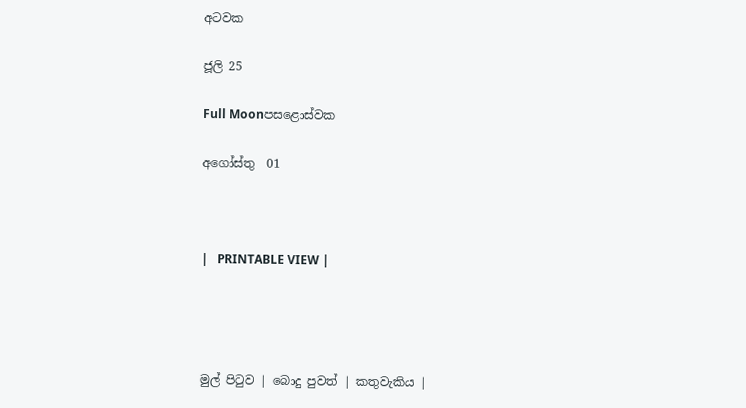අටවක

ජූලි 25

Full Moonපසළොස්වක

අගෝස්තු  01



|   PRINTABLE VIEW |




මුල් පිටුව | බොදු පුවත් | කතුවැකිය |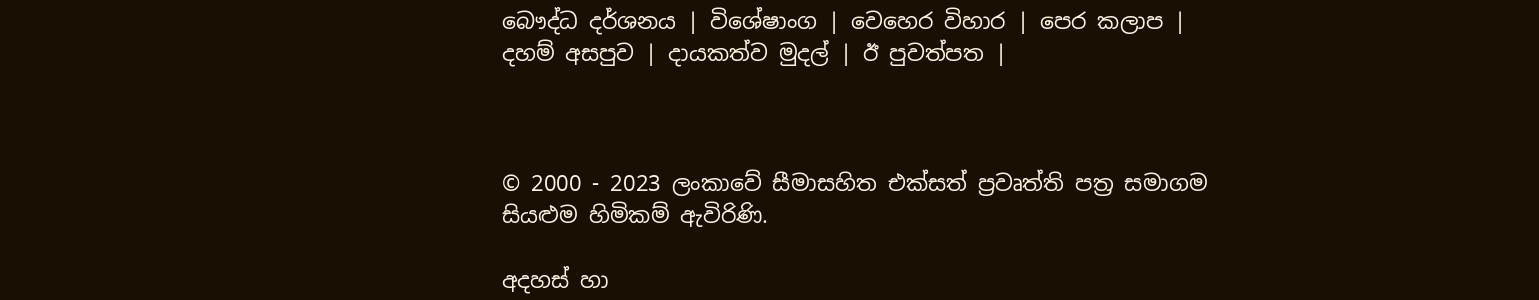බෞද්ධ දර්ශනය | විශේෂාංග | වෙහෙර විහාර | පෙර කලාප | දහම් අසපුව | දායකත්ව මුදල් | ඊ පුවත්පත |



© 2000 - 2023 ලංකාවේ සීමාසහිත එක්සත් ප්‍රවෘත්ති පත්‍ර සමාගම
සියළුම හිමිකම් ඇවිරිණි.

අදහස් හා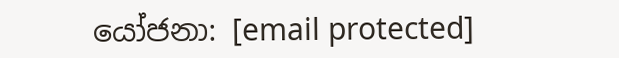යෝජනා: [email protected]